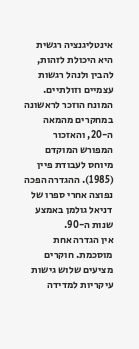אינטליגנציה רגשית היא היכולת לזהות, להבין ולנהל רגשות עצמיים וזולתיים. המונח הוזכר לראשונה במחקרים מהמאה ה-20, והאזכור המפורש המוקדם מיוחס לעבודת פיין (1985). ההגדרה הפכה נפוצה אחרי ספרו של דניאל גולמן באמצע שנות ה-90.
אין הגדרה אחת מוסכמת. חוקרים מציעים שלוש גישות עיקריות למדידה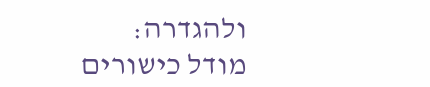ולהגדרה: מודל כישורים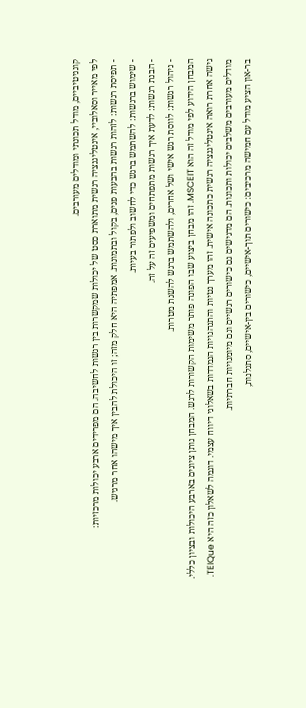קוגניטיביים, מודל תכונתי ומודלים מעורבים.
לפי מאייר וסאלוביי, אינטליגנציה רגשית מתוארת כסט של יכולות שמקשרות בין רגשות לחשיבה. הם מפרידים ארבע יכולות מרכזיות:
- תפיסת רגשות: לזהות רגשות בהבעות פנים, בקול ובתמונות. אמפתיה היא חלק מזה; זו היכולת להבין איך מישהו אחר מרגיש.
- שימוש ברגשות: להשתמש ברגש כדי לחשוב ולפתור בעיות.
- הבנת רגשות: לדעת איך רגשות מתפתחים ומשפיעים זה על זה.
- ניהול רגשות: לווסת רגש אישי ושל אחרים, ולהשתמש ברגש להשגת מטרות.
המבחן הידוע לפי מודל זה הוא MSCEIT. זהו מבחן ביצוע שבו הפונה פותר משימות הקשורות לרגש. המבחן נותן ציונים בארבע היכולות ובציון כללי.
גישה אחרת רואה אינטליגנציה רגשית כתכונה אישית. זהו מערך נטיות והתנהגויות הנמדדות בשאלוני דיווח עצמי. דוגמה לשאלון כזה היא TEIQue.
מודלים מעורבים משלבים יכולות ותכונות. הם מדגישים גם כישורים רגשיים וגם מיומנויות חברתיות.
בר-און הציע מודל עם חמישה מרכיבים: כישורים תוך-אישיים, כישורים בין-אישיים, סתגלנות,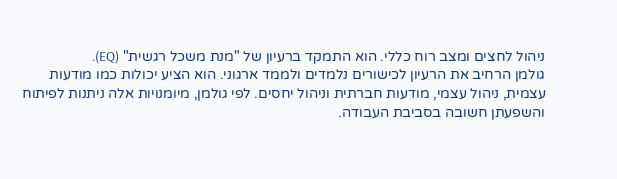ניהול לחצים ומצב רוח כללי. הוא התמקד ברעיון של "מנת משכל רגשית" (EQ).
גולמן הרחיב את הרעיון לכישורים נלמדים ולממד ארגוני. הוא הציע יכולות כמו מודעות עצמית, ניהול עצמי, מודעות חברתית וניהול יחסים. לפי גולמן, מיומנויות אלה ניתנות לפיתוח והשפעתן חשובה בסביבת העבודה.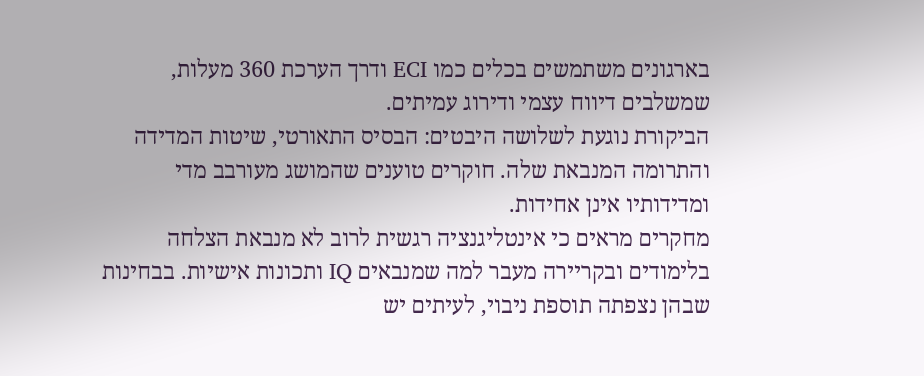בארגונים משתמשים בכלים כמו ECI ודרך הערכת 360 מעלות, שמשלבים דיווח עצמי ודירוג עמיתים.
הביקורת נוגעת לשלושה היבטים: הבסיס התאורטי, שיטות המדידה והתרומה המנבאת שלה. חוקרים טוענים שהמושג מעורבב מדי ומדידותיו אינן אחידות.
מחקרים מראים כי אינטליגנציה רגשית לרוב לא מנבאת הצלחה בלימודים ובקריירה מעבר למה שמנבאים IQ ותכונות אישיות. בבחינות שבהן נצפתה תוספת ניבוי, לעיתים יש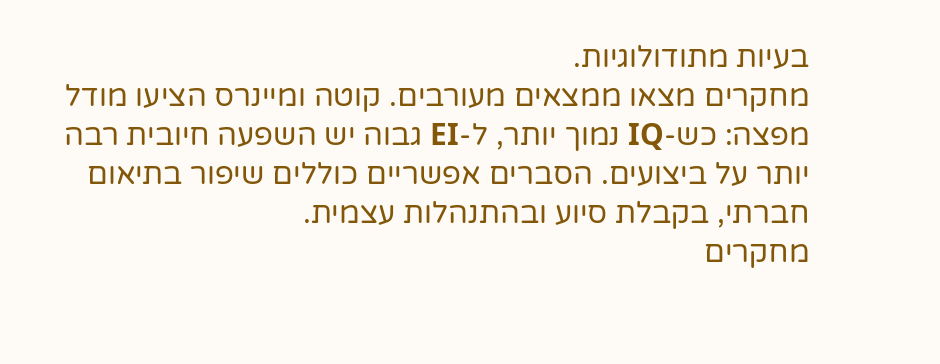בעיות מתודולוגיות.
מחקרים מצאו ממצאים מעורבים. קוטה ומיינרס הציעו מודל מפצה: כש-IQ נמוך יותר, ל-EI גבוה יש השפעה חיובית רבה יותר על ביצועים. הסברים אפשריים כוללים שיפור בתיאום חברתי, בקבלת סיוע ובהתנהלות עצמית.
מחקרים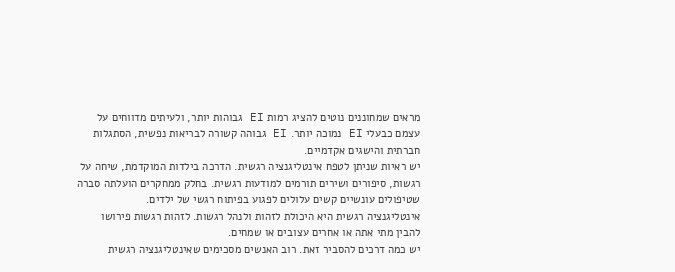מראים שמחוננים נוטים להציג רמות EI גבוהות יותר, ולעיתים מדווחים על עצמם כבעלי EI נמוכה יותר. EI גבוהה קשורה לבריאות נפשית, הסתגלות חברתית והישגים אקדמיים.
יש ראיות שניתן לטפח אינטליגנציה רגשית. הדרכה בילדות המוקדמת, שיחה על רגשות, סיפורים ושירים תורמים למודעות רגשית. בחלק ממחקרים הועלתה סברה שטיפולים עונשיים קשים עלולים לפגוע בפיתוח רגשי של ילדים.
אינטליגנציה רגשית היא היכולת לזהות ולנהל רגשות. לזהות רגשות פירושו להבין מתי אתה או אחרים עצובים או שמחים.
יש כמה דרכים להסביר זאת. רוב האנשים מסכימים שאינטליגנציה רגשית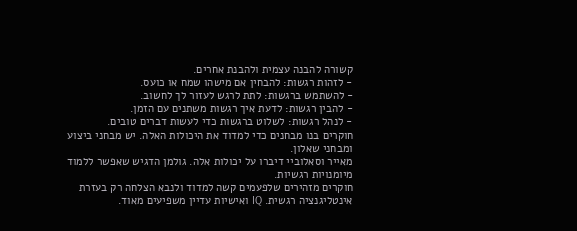קשורה להבנה עצמית ולהבנת אחרים.
- לזהות רגשות: להבחין אם מישהו שמח או כועס.
- להשתמש ברגשות: לתת לרגש לעזור לך לחשוב.
- להבין רגשות: לדעת איך רגשות משתנים עם הזמן.
- לנהל רגשות: לשלוט ברגשות כדי לעשות דברים טובים.
חוקרים בנו מבחנים כדי למדוד את היכולות האלה. יש מבחני ביצוע ומבחני שאלון.
מאייר וסאלוביי דיברו על יכולות אלה. גולמן הדגיש שאפשר ללמוד מיומנויות רגשיות.
חוקרים מזהירים שלפעמים קשה למדוד ולנבא הצלחה רק בעזרת אינטליגנציה רגשית. IQ ואישיות עדיין משפיעים מאוד.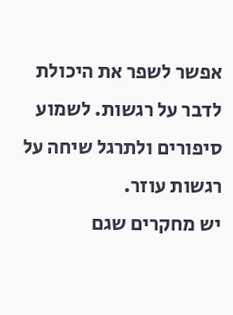אפשר לשפר את היכולת לדבר על רגשות. לשמוע סיפורים ולתרגל שיחה על רגשות עוזר.
יש מחקרים שגם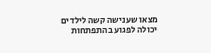מצאו שענישה קשה לילדים יכולה לפגוע בהתפתחות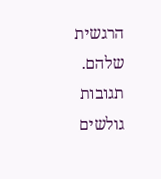הרגשית שלהם.
תגובות גולשים